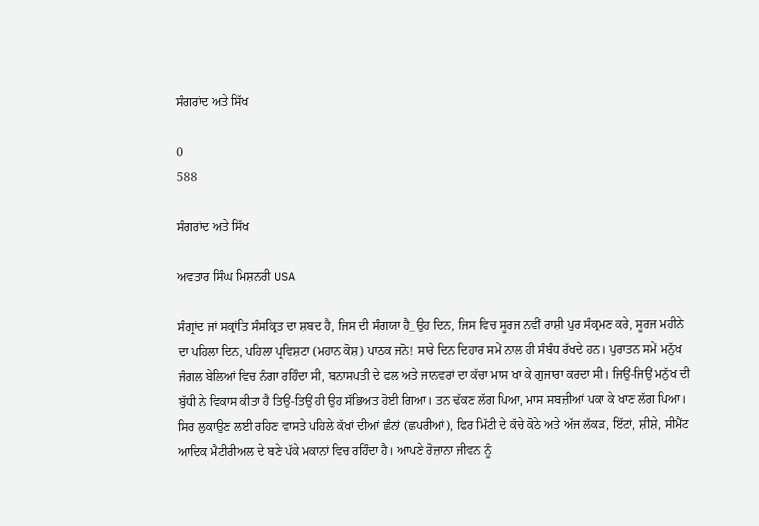ਸੰਗਰਾਂਦ ਅਤੇ ਸਿੱਖ

0
588

ਸੰਗਰਾਂਦ ਅਤੇ ਸਿੱਖ

ਅਵਤਾਰ ਸਿੰਘ ਮਿਸ਼ਨਰੀ USA

ਸੰਗ੍ਰਾਂਦ ਜਾਂ ਸਕ੍ਰਾਂਤਿ ਸੰਸਕ੍ਰਿਤ ਦਾ ਸ਼ਬਦ ਹੈ, ਜਿਸ ਦੀ ਸੰਗਯਾ ਹੈ_ਉਹ ਦਿਨ, ਜਿਸ ਵਿਚ ਸੂਰਜ ਨਵੀਂ ਰਾਸ਼ੀ ਪੁਰ ਸੰਕ੍ਰਮਣ ਕਰੇ, ਸੂਰਜ ਮਹੀਨੇ ਦਾ ਪਹਿਲਾ ਦਿਨ, ਪਹਿਲਾ ਪ੍ਰਵਿਸ਼ਟਾ (ਮਹਾਨ ਕੋਸ਼) ਪਾਠਕ ਜਨੋ! ਸਾਰੇ ਦਿਨ ਦਿਹਾਰ ਸਮੇਂ ਨਾਲ ਹੀ ਸੰਬੰਧ ਰੱਖਦੇ ਹਨ। ਪੁਰਾਤਨ ਸਮੇਂ ਮਨੁੱਖ ਜੰਗਲ ਬੇਲਿਆਂ ਵਿਚ ਨੰਗਾ ਰਹਿੰਦਾ ਸੀ, ਬਨਾਸਪਤੀ ਦੇ ਫਲ ਅਤੇ ਜਾਨਵਰਾਂ ਦਾ ਕੱਚਾ ਮਾਸ ਖਾ ਕੇ ਗੁਜਾਰਾ ਕਰਦਾ ਸੀ। ਜਿਉਂ-ਜਿਉਂ ਮਨੁੱਖ ਦੀ ਬੁੱਧੀ ਨੇ ਵਿਕਾਸ ਕੀਤਾ ਹੈ ਤਿਉਂ-ਤਿਉਂ ਹੀ ਉਹ ਸੱਭਿਅਤ ਹੋਈ ਗਿਆ। ਤਨ ਢੱਕਣ ਲੱਗ ਪਿਆ, ਮਾਸ ਸਬਜ਼ੀਆਂ ਪਕਾ ਕੇ ਖਾਣ ਲੱਗ ਪਿਆ। ਸਿਰ ਲੁਕਾਉਣ ਲਈ ਰਹਿਣ ਵਾਸਤੇ ਪਹਿਲੇ ਕੱਖਾਂ ਦੀਆਂ ਛੰਨਾਂ (ਛਪਰੀਆਂ), ਫਿਰ ਮਿੱਟੀ ਦੇ ਕੱਚੇ ਕੋਠੇ ਅਤੇ ਅੱਜ ਲੱਕੜ, ਇੱਟਾਂ, ਸ਼ੀਸ਼ੇ, ਸੀਮੈਂਟ ਆਦਿਕ ਮੈਟੀਰੀਅਲ ਦੇ ਬਣੇ ਪੱਕੇ ਮਕਾਨਾਂ ਵਿਚ ਰਹਿੰਦਾ ਹੈ। ਆਪਣੇ ਰੋਜ਼ਾਨਾ ਜੀਵਨ ਨੂੰ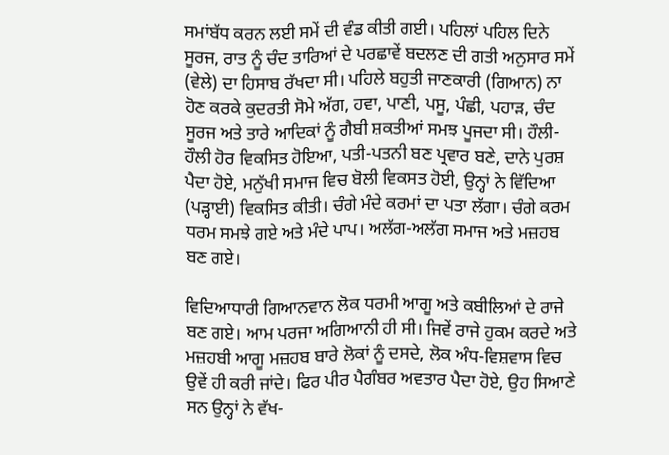ਸਮਾਂਬੱਧ ਕਰਨ ਲਈ ਸਮੇਂ ਦੀ ਵੰਡ ਕੀਤੀ ਗਈ। ਪਹਿਲਾਂ ਪਹਿਲ ਦਿਨੇ ਸੂਰਜ, ਰਾਤ ਨੂੰ ਚੰਦ ਤਾਰਿਆਂ ਦੇ ਪਰਛਾਵੇਂ ਬਦਲਣ ਦੀ ਗਤੀ ਅਨੁਸਾਰ ਸਮੇਂ (ਵੇਲੇ) ਦਾ ਹਿਸਾਬ ਰੱਖਦਾ ਸੀ। ਪਹਿਲੇ ਬਹੁਤੀ ਜਾਣਕਾਰੀ (ਗਿਆਨ) ਨਾ ਹੋਣ ਕਰਕੇ ਕੁਦਰਤੀ ਸੋਮੇ ਅੱਗ, ਹਵਾ, ਪਾਣੀ, ਪਸੂ, ਪੰਛੀ, ਪਹਾੜ, ਚੰਦ ਸੂਰਜ ਅਤੇ ਤਾਰੇ ਆਦਿਕਾਂ ਨੂੰ ਗੈਬੀ ਸ਼ਕਤੀਆਂ ਸਮਝ ਪੂਜਦਾ ਸੀ। ਹੌਲੀ-ਹੌਲੀ ਹੋਰ ਵਿਕਸਿਤ ਹੋਇਆ, ਪਤੀ-ਪਤਨੀ ਬਣ ਪ੍ਰਵਾਰ ਬਣੇ, ਦਾਨੇ ਪੁਰਸ਼ ਪੈਦਾ ਹੋਏ, ਮਨੁੱਖੀ ਸਮਾਜ ਵਿਚ ਬੋਲੀ ਵਿਕਸਤ ਹੋਈ, ਉਨ੍ਹਾਂ ਨੇ ਵਿੱਦਿਆ (ਪੜ੍ਹਾਈ) ਵਿਕਸਿਤ ਕੀਤੀ। ਚੰਗੇ ਮੰਦੇ ਕਰਮਾਂ ਦਾ ਪਤਾ ਲੱਗਾ। ਚੰਗੇ ਕਰਮ ਧਰਮ ਸਮਝੇ ਗਏ ਅਤੇ ਮੰਦੇ ਪਾਪ। ਅਲੱਗ-ਅਲੱਗ ਸਮਾਜ ਅਤੇ ਮਜ਼ਹਬ ਬਣ ਗਏ।

ਵਿਦਿਆਧਾਰੀ ਗਿਆਨਵਾਨ ਲੋਕ ਧਰਮੀ ਆਗੂ ਅਤੇ ਕਬੀਲਿਆਂ ਦੇ ਰਾਜੇ ਬਣ ਗਏ। ਆਮ ਪਰਜਾ ਅਗਿਆਨੀ ਹੀ ਸੀ। ਜਿਵੇਂ ਰਾਜੇ ਹੁਕਮ ਕਰਦੇ ਅਤੇ ਮਜ਼ਹਬੀ ਆਗੂ ਮਜ਼ਹਬ ਬਾਰੇ ਲੋਕਾਂ ਨੂੰ ਦਸਦੇ, ਲੋਕ ਅੰਧ-ਵਿਸ਼ਵਾਸ ਵਿਚ ਉਵੇਂ ਹੀ ਕਰੀ ਜਾਂਦੇ। ਫਿਰ ਪੀਰ ਪੈਗੰਬਰ ਅਵਤਾਰ ਪੈਦਾ ਹੋਏ, ਉਹ ਸਿਆਣੇ ਸਨ ਉਨ੍ਹਾਂ ਨੇ ਵੱਖ-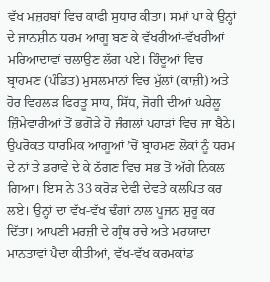ਵੱਖ ਮਜ਼ਹਬਾਂ ਵਿਚ ਕਾਫੀ ਸੁਧਾਰ ਕੀਤਾ। ਸਮਾਂ ਪਾ ਕੇ ਉਨ੍ਹਾਂ ਦੇ ਜਾਨਸ਼ੀਨ ਧਰਮ ਆਗੂ ਬਣ ਕੇ ਵੱਖਰੀਆਂ-ਵੱਖਰੀਆਂ ਮਰਿਆਦਾਵਾਂ ਚਲਾਉਣ ਲੱਗ ਪਏ। ਹਿੰਦੂਆਂ ਵਿਚ ਬ੍ਰਾਹਮਣ (ਪੰਡਿਤ) ਮੁਸਲਮਾਨਾਂ ਵਿਚ ਮੁੱਲਾਂ (ਕਾਜ਼ੀ) ਅਤੇ ਹੋਰ ਵਿਹਲੜ ਫਿਰਤੂ ਸਾਧ, ਸਿੱਧ, ਜੋਗੀ ਦੀਆਂ ਘਰੇਲੂ ਜ਼ਿੰਮੇਵਾਰੀਆਂ ਤੋਂ ਭਗੋੜੇ ਹੋ ਜੰਗਲਾਂ ਪਹਾੜਾਂ ਵਿਚ ਜਾ ਬੈਠੇ। ਉਪਰੋਕਤ ਧਾਰਮਿਕ ਆਗੂਆਂ ’ਚੋਂ ਬ੍ਰਾਹਮਣ ਲੋਕਾਂ ਨੂੰ ਧਰਮ ਦੇ ਨਾਂ ਤੇ ਡਰਾਵੇ ਦੇ ਕੇ ਠੱਗਣ ਵਿਚ ਸਭ ਤੋਂ ਅੱਗੇ ਨਿਕਲ ਗਿਆ। ਇਸ ਨੇ 33 ਕਰੋੜ ਦੇਵੀ ਦੇਵਤੇ ਕਲਪਿਤ ਕਰ ਲਏ। ਉਨ੍ਹਾਂ ਦਾ ਵੱਖ-ਵੱਖ ਢੰਗਾਂ ਨਾਲ ਪੂਜਨ ਸ਼ੁਰੂ ਕਰ ਦਿੱਤਾ। ਆਪਣੀ ਮਰਜ਼ੀ ਦੇ ਗ੍ਰੰਥ ਰਚੇ ਅਤੇ ਮਰਯਾਦਾ ਮਾਨਤਾਵਾਂ ਪੈਦਾ ਕੀਤੀਆਂ, ਵੱਖ-ਵੱਖ ਕਰਮਕਾਂਡ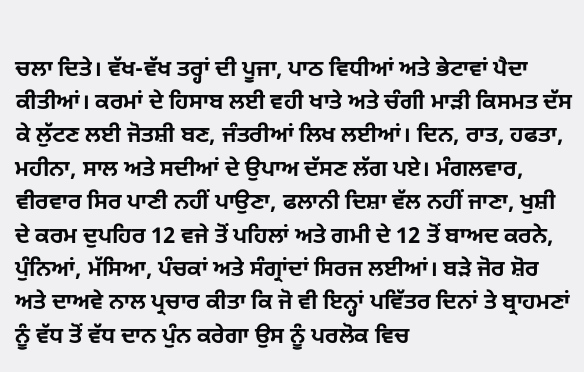ਚਲਾ ਦਿਤੇ। ਵੱਖ-ਵੱਖ ਤਰ੍ਹਾਂ ਦੀ ਪੂਜਾ, ਪਾਠ ਵਿਧੀਆਂ ਅਤੇ ਭੇਟਾਵਾਂ ਪੈਦਾ ਕੀਤੀਆਂ। ਕਰਮਾਂ ਦੇ ਹਿਸਾਬ ਲਈ ਵਹੀ ਖਾਤੇ ਅਤੇ ਚੰਗੀ ਮਾੜੀ ਕਿਸਮਤ ਦੱਸ ਕੇ ਲੁੱਟਣ ਲਈ ਜੋਤਸ਼ੀ ਬਣ, ਜੰਤਰੀਆਂ ਲਿਖ ਲਈਆਂ। ਦਿਨ, ਰਾਤ, ਹਫਤਾ, ਮਹੀਨਾ, ਸਾਲ ਅਤੇ ਸਦੀਆਂ ਦੇ ਉਪਾਅ ਦੱਸਣ ਲੱਗ ਪਏ। ਮੰਗਲਵਾਰ, ਵੀਰਵਾਰ ਸਿਰ ਪਾਣੀ ਨਹੀਂ ਪਾਉਣਾ, ਫਲਾਨੀ ਦਿਸ਼ਾ ਵੱਲ ਨਹੀਂ ਜਾਣਾ, ਖੁਸ਼ੀ ਦੇ ਕਰਮ ਦੁਪਹਿਰ 12 ਵਜੇ ਤੋਂ ਪਹਿਲਾਂ ਅਤੇ ਗਮੀ ਦੇ 12 ਤੋਂ ਬਾਅਦ ਕਰਨੇ, ਪੁੰਨਿਆਂ, ਮੱਸਿਆ, ਪੰਚਕਾਂ ਅਤੇ ਸੰਗ੍ਰਾਂਦਾਂ ਸਿਰਜ ਲਈਆਂ। ਬੜੇ ਜੋਰ ਸ਼ੋਰ ਅਤੇ ਦਾਅਵੇ ਨਾਲ ਪ੍ਰਚਾਰ ਕੀਤਾ ਕਿ ਜੋ ਵੀ ਇਨ੍ਹਾਂ ਪਵਿੱਤਰ ਦਿਨਾਂ ਤੇ ਬ੍ਰਾਹਮਣਾਂ ਨੂੰ ਵੱਧ ਤੋਂ ਵੱਧ ਦਾਨ ਪੁੰਨ ਕਰੇਗਾ ਉਸ ਨੂੰ ਪਰਲੋਕ ਵਿਚ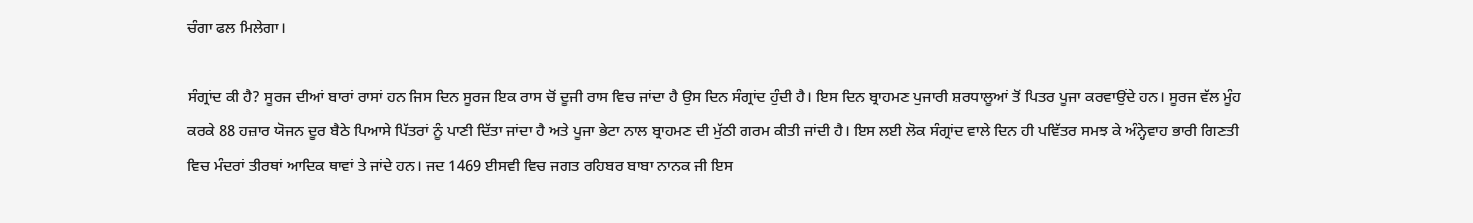ਚੰਗਾ ਫਲ ਮਿਲੇਗਾ।

ਸੰਗ੍ਰਾਂਦ ਕੀ ਹੈ? ਸੂਰਜ ਦੀਆਂ ਬਾਰਾਂ ਰਾਸਾਂ ਹਨ ਜਿਸ ਦਿਨ ਸੂਰਜ ਇਕ ਰਾਸ ਚੋਂ ਦੂਜੀ ਰਾਸ ਵਿਚ ਜਾਂਦਾ ਹੈ ਉਸ ਦਿਨ ਸੰਗ੍ਰਾਂਦ ਹੁੰਦੀ ਹੈ। ਇਸ ਦਿਨ ਬ੍ਰਾਹਮਣ ਪੁਜਾਰੀ ਸ਼ਰਧਾਲੂਆਂ ਤੋਂ ਪਿਤਰ ਪੂਜਾ ਕਰਵਾਉਂਦੇ ਹਨ। ਸੂਰਜ ਵੱਲ ਮੂੰਹ ਕਰਕੇ 88 ਹਜ਼ਾਰ ਯੋਜਨ ਦੂਰ ਬੈਠੇ ਪਿਆਸੇ ਪਿੱਤਰਾਂ ਨੂੰ ਪਾਣੀ ਦਿੱਤਾ ਜਾਂਦਾ ਹੈ ਅਤੇ ਪੂਜਾ ਭੇਟਾ ਨਾਲ ਬ੍ਰਾਹਮਣ ਦੀ ਮੁੱਠੀ ਗਰਮ ਕੀਤੀ ਜਾਂਦੀ ਹੈ। ਇਸ ਲਈ ਲੋਕ ਸੰਗ੍ਰਾਂਦ ਵਾਲੇ ਦਿਨ ਹੀ ਪਵਿੱਤਰ ਸਮਝ ਕੇ ਅੰਨ੍ਹੇਵਾਹ ਭਾਰੀ ਗਿਣਤੀ ਵਿਚ ਮੰਦਰਾਂ ਤੀਰਥਾਂ ਆਦਿਕ ਥਾਵਾਂ ਤੇ ਜਾਂਦੇ ਹਨ। ਜਦ 1469 ਈਸਵੀ ਵਿਚ ਜਗਤ ਰਹਿਬਰ ਬਾਬਾ ਨਾਨਕ ਜੀ ਇਸ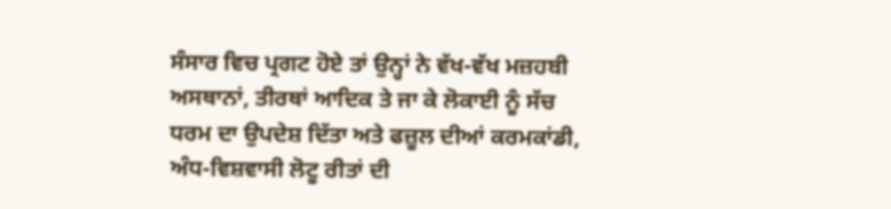ਸੰਸਾਰ ਵਿਚ ਪ੍ਰਗਟ ਹੋਏ ਤਾਂ ਉਨ੍ਹਾਂ ਨੇ ਵੱਖ-ਵੱਖ ਮਜ਼ਹਬੀ ਅਸਥਾਨਾਂ, ਤੀਰਥਾਂ ਆਦਿਕ ਤੇ ਜਾ ਕੇ ਲੋਕਾਈ ਨੂੰ ਸੱਚ ਧਰਮ ਦਾ ਉਪਦੇਸ਼ ਦਿੱਤਾ ਅਤੇ ਫਜ਼ੂਲ ਦੀਆਂ ਕਰਮਕਾਂਡੀ, ਅੰਧ-ਵਿਸ਼ਵਾਸੀ ਲੋਟੂ ਰੀਤਾਂ ਦੀ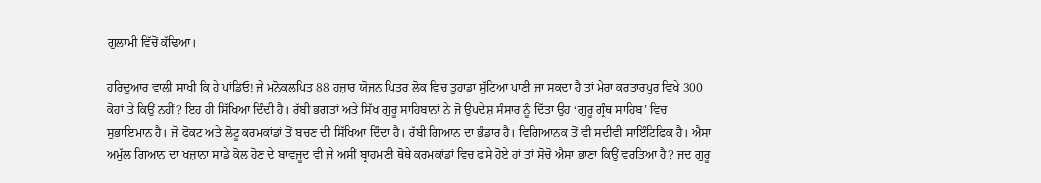ਗੁਲਾਮੀ ਵਿੱਚੋਂ ਕੱਢਿਆ।

ਹਰਿਦੁਆਰ ਵਾਲੀ ਸਾਖੀ ਕਿ ਹੇ ਪਾਂਡਿਓ! ਜੇ ਮਨੋਕਲਪਿਤ 88 ਹਜ਼ਾਰ ਯੋਜਨ ਪਿਤਰ ਲੋਕ ਵਿਚ ਤੁਹਾਡਾ ਸੁੱਟਿਆ ਪਾਣੀ ਜਾ ਸਕਦਾ ਹੈ ਤਾਂ ਮੇਰਾ ਕਰਤਾਰਪੁਰ ਵਿਖੇ 300 ਕੋਹਾਂ ਤੇ ਕਿਉਂ ਨਹੀਂ? ਇਹ ਹੀ ਸਿੱਖਿਆ ਦਿੰਦੀ ਹੈ। ਰੱਬੀ ਭਗਤਾਂ ਅਤੇ ਸਿੱਖ ਗੁਰੂ ਸਾਹਿਬਾਨਾਂ ਨੇ ਜੋ ਉਪਦੇਸ਼ ਸੰਸਾਰ ਨੂੰ ਦਿੱਤਾ ਉਹ ‘ਗੁਰੂ ਗ੍ਰੰਥ ਸਾਹਿਬ’ ਵਿਚ ਸੁਭਾਇਮਾਨ ਹੈ। ਜੋ ਫੋਕਟ ਅਤੇ ਲੋਟੂ ਕਰਮਕਾਂਡਾਂ ਤੋਂ ਬਚਣ ਦੀ ਸਿੱਖਿਆ ਦਿੰਦਾ ਹੈ। ਰੱਬੀ ਗਿਆਨ ਦਾ ਭੰਡਾਰ ਹੈ। ਵਿਗਿਆਨਕ ਤੋਂ ਵੀ ਸਦੀਵੀ ਸਾਇੰਟਿਫਿਕ ਹੈ। ਐਸਾ ਅਮੁੱਲ ਗਿਆਨ ਦਾ ਖਜ਼ਾਨਾ ਸਾਡੇ ਕੋਲ ਹੋਣ ਦੇ ਬਾਵਜੂਦ ਵੀ ਜੇ ਅਸੀਂ ਬ੍ਰਾਹਮਣੀ ਥੋਥੇ ਕਰਮਕਾਂਡਾਂ ਵਿਚ ਫਸੇ ਹੋਏ ਹਾਂ ਤਾਂ ਸੋਚੋ ਐਸਾ ਭਾਣਾ ਕਿਉਂ ਵਰਤਿਆ ਹੈ? ਜਦ ਗੁਰੂ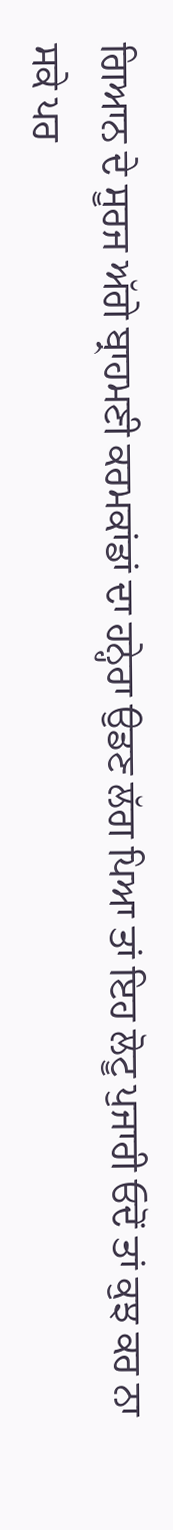ਗਿਆਨ ਦੇ ਸੂਰਜ ਅੱਗੇ ਬ੍ਰਾਹਮਣੀ ਕਰਮਕਾਂਡਾਂ ਦਾ ਹਨ੍ਹੇਰਾ ਉਡਣ ਲੱਗ ਪਿਆ ਤਾਂ ਇਹ ਲੋਟੂ ਪੁਜਾਰੀ ਓਦੋਂ ਤਾਂ ਕੁਝ ਕਰ ਨਾ ਸਕੇ ਪਰ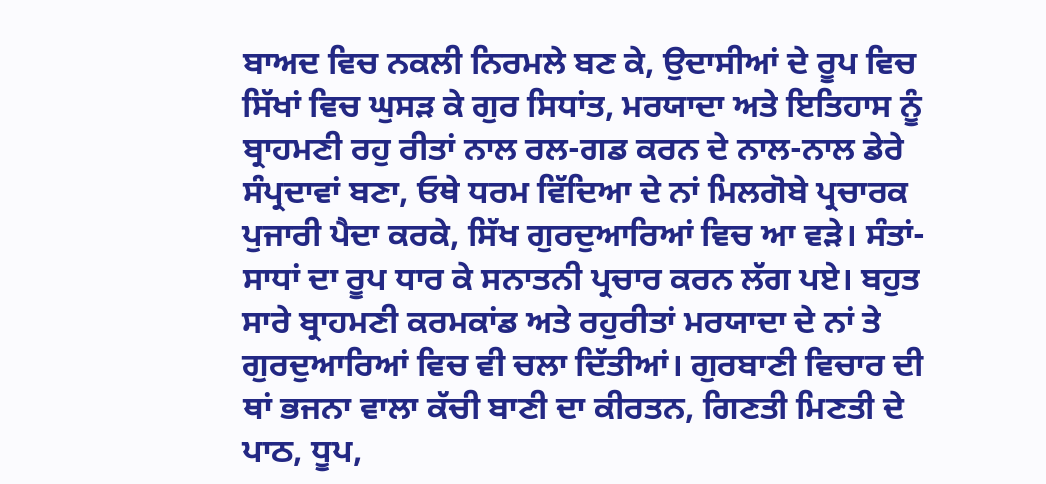ਬਾਅਦ ਵਿਚ ਨਕਲੀ ਨਿਰਮਲੇ ਬਣ ਕੇ, ਉਦਾਸੀਆਂ ਦੇ ਰੂਪ ਵਿਚ ਸਿੱਖਾਂ ਵਿਚ ਘੁਸੜ ਕੇ ਗੁਰ ਸਿਧਾਂਤ, ਮਰਯਾਦਾ ਅਤੇ ਇਤਿਹਾਸ ਨੂੰ ਬ੍ਰਾਹਮਣੀ ਰਹੁ ਰੀਤਾਂ ਨਾਲ ਰਲ-ਗਡ ਕਰਨ ਦੇ ਨਾਲ-ਨਾਲ ਡੇਰੇ ਸੰਪ੍ਰਦਾਵਾਂ ਬਣਾ, ਓਥੇ ਧਰਮ ਵਿੱਦਿਆ ਦੇ ਨਾਂ ਮਿਲਗੋਬੇ ਪ੍ਰਚਾਰਕ ਪੁਜਾਰੀ ਪੈਦਾ ਕਰਕੇ, ਸਿੱਖ ਗੁਰਦੁਆਰਿਆਂ ਵਿਚ ਆ ਵੜੇ। ਸੰਤਾਂ-ਸਾਧਾਂ ਦਾ ਰੂਪ ਧਾਰ ਕੇ ਸਨਾਤਨੀ ਪ੍ਰਚਾਰ ਕਰਨ ਲੱਗ ਪਏ। ਬਹੁਤ ਸਾਰੇ ਬ੍ਰਾਹਮਣੀ ਕਰਮਕਾਂਡ ਅਤੇ ਰਹੁਰੀਤਾਂ ਮਰਯਾਦਾ ਦੇ ਨਾਂ ਤੇ ਗੁਰਦੁਆਰਿਆਂ ਵਿਚ ਵੀ ਚਲਾ ਦਿੱਤੀਆਂ। ਗੁਰਬਾਣੀ ਵਿਚਾਰ ਦੀ ਥਾਂ ਭਜਨਾ ਵਾਲਾ ਕੱਚੀ ਬਾਣੀ ਦਾ ਕੀਰਤਨ, ਗਿਣਤੀ ਮਿਣਤੀ ਦੇ ਪਾਠ, ਧੂਪ,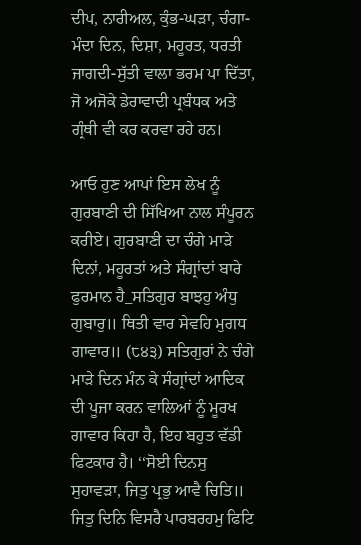ਦੀਪ, ਨਾਰੀਅਲ, ਕੁੰਭ-ਘੜਾ, ਚੰਗਾ-ਮੰਦਾ ਦਿਨ, ਦਿਸ਼ਾ, ਮਹੂਰਤ, ਧਰਤੀ ਜਾਗਦੀ-ਸੁੱਤੀ ਵਾਲਾ ਭਰਮ ਪਾ ਦਿੱਤਾ, ਜੋ ਅਜੋਕੇ ਡੇਰਾਵਾਦੀ ਪ੍ਰਬੰਧਕ ਅਤੇ ਗ੍ਰੰਥੀ ਵੀ ਕਰ ਕਰਵਾ ਰਹੇ ਹਨ।

ਆਓ ਹੁਣ ਆਪਾਂ ਇਸ ਲੇਖ ਨੂੰ ਗੁਰਬਾਣੀ ਦੀ ਸਿੱਖਿਆ ਨਾਲ ਸੰਪੂਰਨ ਕਰੀਏ। ਗੁਰਬਾਣੀ ਦਾ ਚੰਗੇ ਮਾੜੇ ਦਿਨਾਂ, ਮਹੂਰਤਾਂ ਅਤੇ ਸੰਗ੍ਰਾਂਦਾਂ ਬਾਰੇ ਫੁਰਮਾਨ ਹੈ_ਸਤਿਗੁਰ ਬਾਝਹੁ ਅੰਧੁ ਗੁਬਾਰੁ॥ ਥਿਤੀ ਵਾਰ ਸੇਵਹਿ ਮੁਗਧ ਗਾਵਾਰ॥ (੮੪੩) ਸਤਿਗੁਰਾਂ ਨੇ ਚੰਗੇ ਮਾੜੇ ਦਿਨ ਮੰਨ ਕੇ ਸੰਗ੍ਰਾਂਦਾਂ ਆਦਿਕ ਦੀ ਪੂਜਾ ਕਰਨ ਵਾਲਿਆਂ ਨੂੰ ਮੂਰਖ ਗਾਵਾਰ ਕਿਹਾ ਹੈ, ਇਹ ਬਹੁਤ ਵੱਡੀ ਫਿਟਕਾਰ ਹੈ। ‘‘ਸੋਈ ਦਿਨਸੁ ਸੁਹਾਵੜਾ, ਜਿਤੁ ਪ੍ਰਭੁ ਆਵੈ ਚਿਤਿ॥ ਜਿਤੁ ਦਿਨਿ ਵਿਸਰੈ ਪਾਰਬਰਹਮੁ ਫਿਟਿ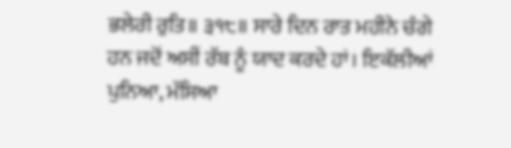ਭਲੇਰੀ ਰੁਤਿ॥ ੩੧੮॥ ਸਾਰੇ ਦਿਨ ਰਾਤ ਮਹੀਨੇ ਚੰਗੇ ਹਨ ਜਦੋਂ ਅਸੀਂ ਰੱਬ ਨੂੰ ਯਾਦ ਕਰਦੇ ਹਾਂ। ਇਕੱਲੀਆਂ ਪੁਨਿਆ, ਮੱਸਿਆ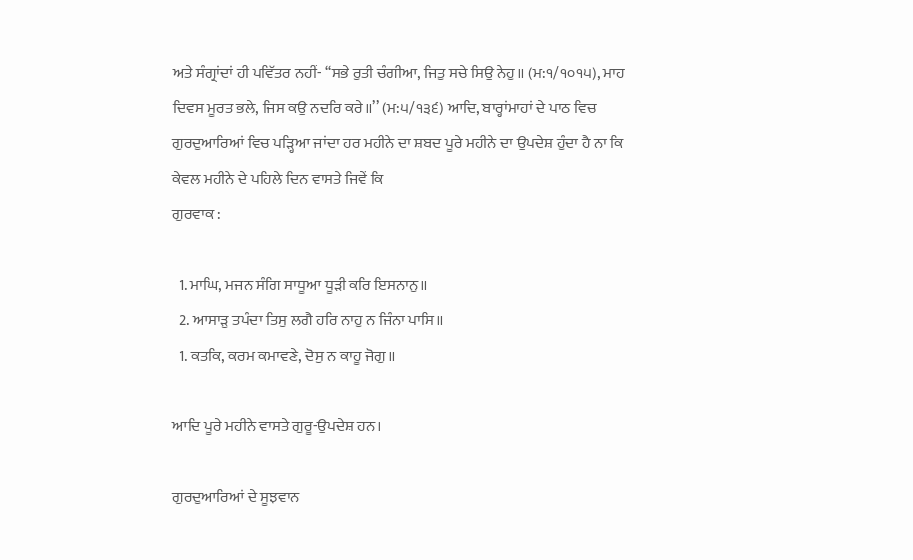ਅਤੇ ਸੰਗ੍ਰਾਂਦਾਂ ਹੀ ਪਵਿੱਤਰ ਨਹੀਂ- ‘‘ਸਭੇ ਰੁਤੀ ਚੰਗੀਆ, ਜਿਤੁ ਸਚੇ ਸਿਉ ਨੇਹੁ॥ (ਮ:੧/੧੦੧੫), ਮਾਹ ਦਿਵਸ ਮੂਰਤ ਭਲੇ, ਜਿਸ ਕਉ ਨਦਰਿ ਕਰੇ॥’’ (ਮ:੫/੧੩੬) ਆਦਿ, ਬਾਰ੍ਹਾਂਮਾਹਾਂ ਦੇ ਪਾਠ ਵਿਚ ਗੁਰਦੁਆਰਿਆਂ ਵਿਚ ਪੜ੍ਹਿਆ ਜਾਂਦਾ ਹਰ ਮਹੀਨੇ ਦਾ ਸ਼ਬਦ ਪੂਰੇ ਮਹੀਨੇ ਦਾ ਉਪਦੇਸ਼ ਹੁੰਦਾ ਹੈ ਨਾ ਕਿ ਕੇਵਲ ਮਹੀਨੇ ਦੇ ਪਹਿਲੇ ਦਿਨ ਵਾਸਤੇ ਜਿਵੇਂ ਕਿ
ਗੁਰਵਾਕ :

  1. ਮਾਘਿ, ਮਜਨ ਸੰਗਿ ਸਾਧੂਆ ਧੂੜੀ ਕਰਿ ਇਸਨਾਨੁ॥
  2. ਆਸਾੜੁ ਤਪੰਦਾ ਤਿਸੁ ਲਗੈ ਹਰਿ ਨਾਹੁ ਨ ਜਿੰਨਾ ਪਾਸਿ॥
  1. ਕਤਕਿ, ਕਰਮ ਕਮਾਵਣੇ, ਦੋਸੁ ਨ ਕਾਹੂ ਜੋਗੁ॥

ਆਦਿ ਪੂਰੇ ਮਹੀਨੇ ਵਾਸਤੇ ਗੁਰੂ-ਉਪਦੇਸ਼ ਹਨ।

ਗੁਰਦੁਆਰਿਆਂ ਦੇ ਸੂਝਵਾਨ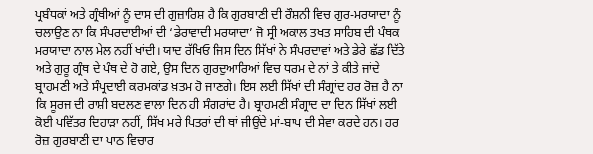ਪ੍ਰਬੰਧਕਾਂ ਅਤੇ ਗ੍ਰੰਥੀਆਂ ਨੂੰ ਦਾਸ ਦੀ ਗੁਜ਼ਾਰਿਸ਼ ਹੈ ਕਿ ਗੁਰਬਾਣੀ ਦੀ ਰੌਸ਼ਨੀ ਵਿਚ ਗੁਰ-ਮਰਯਾਦਾ ਨੂੰ ਚਲਾਉਣ ਨਾ ਕਿ ਸੰਪਰਦਾਈਆਂ ਦੀ ‘ਡੇਰਾਵਾਦੀ ਮਰਯਾਦਾ’ ਜੋ ਸ੍ਰੀ ਅਕਾਲ ਤਖਤ ਸਾਹਿਬ ਦੀ ਪੰਥਕ ਮਰਯਾਦਾ ਨਾਲ ਮੇਲ ਨਹੀਂ ਖਾਂਦੀ। ਯਾਦ ਰੱਖਿਓ ਜਿਸ ਦਿਨ ਸਿੱਖਾਂ ਨੇ ਸੰਪਰਦਾਵਾਂ ਅਤੇ ਡੇਰੇ ਛੱਡ ਦਿੱਤੇ ਅਤੇ ਗੁਰੂ ਗ੍ਰੰਥ ਦੇ ਪੰਥ ਦੇ ਹੋ ਗਏ, ਉਸ ਦਿਨ ਗੁਰਦੁਆਰਿਆਂ ਵਿਚ ਧਰਮ ਦੇ ਨਾਂ ਤੇ ਕੀਤੇ ਜਾਂਦੇ ਬ੍ਰਾਹਮਣੀ ਅਤੇ ਸੰਪ੍ਰਦਾਈ ਕਰਮਕਾਂਡ ਖ਼ਤਮ ਹੋ ਜਾਣਗੇ। ਇਸ ਲਈ ਸਿੱਖਾਂ ਦੀ ਸੰਗ੍ਰਾਂਦ ਹਰ ਰੋਜ਼ ਹੈ ਨਾ ਕਿ ਸੂਰਜ ਦੀ ਰਾਸ਼ੀ ਬਦਲਣ ਵਾਲਾ ਦਿਨ ਹੀ ਸੰਗਰਾਂਦ ਹੈ। ਬ੍ਰਾਹਮਣੀ ਸੰਗ੍ਰਾਦ ਦਾ ਦਿਨ ਸਿੱਖਾਂ ਲਈ ਕੋਈ ਪਵਿੱਤਰ ਦਿਹਾੜਾ ਨਹੀਂ, ਸਿੱਖ ਮਰੇ ਪਿਤਰਾਂ ਦੀ ਥਾਂ ਜੀਉਂਦੇ ਮਾਂ-ਬਾਪ ਦੀ ਸੇਵਾ ਕਰਦੇ ਹਨ। ਹਰ ਰੋਜ਼ ਗੁਰਬਾਣੀ ਦਾ ਪਾਠ ਵਿਚਾਰ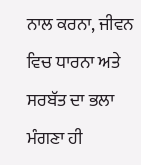ਨਾਲ ਕਰਨਾ, ਜੀਵਨ ਵਿਚ ਧਾਰਨਾ ਅਤੇ ਸਰਬੱਤ ਦਾ ਭਲਾ ਮੰਗਣਾ ਹੀ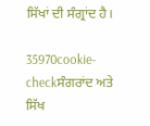ਸਿੱਖਾਂ ਦੀ ਸੰਗ੍ਰਾਂਦ ਹੈ।

35970cookie-checkਸੰਗਰਾਂਦ ਅਤੇ ਸਿੱਖ